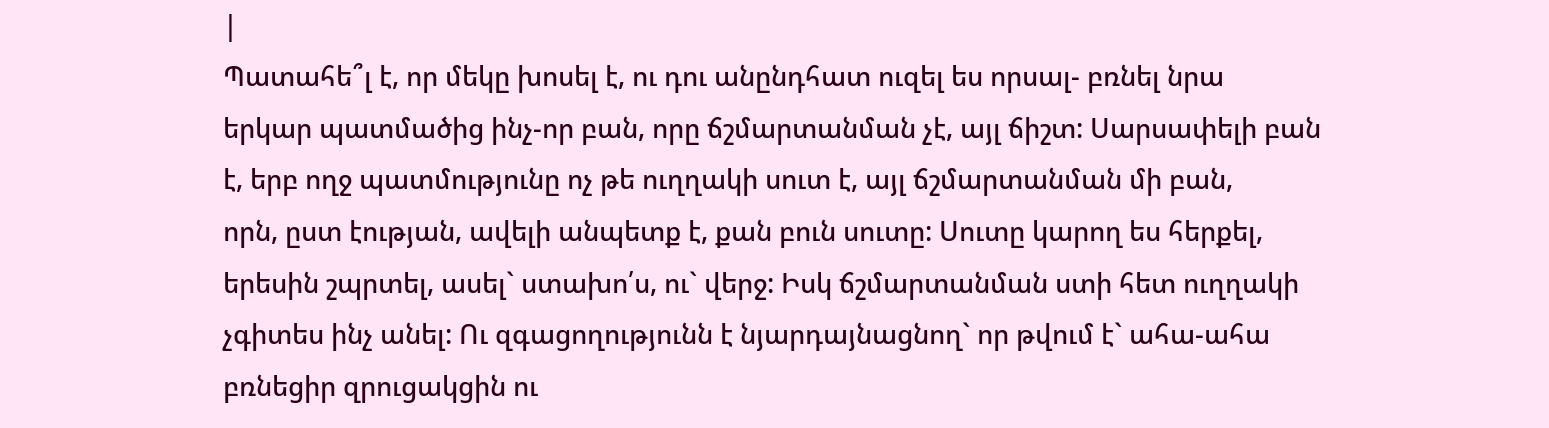|
Պատահե՞լ է, որ մեկը խոսել է, ու դու անընդհատ ուզել ես որսալ- բռնել նրա
երկար պատմածից ինչ-որ բան, որը ճշմարտանման չէ, այլ ճիշտ: Սարսափելի բան
է, երբ ողջ պատմությունը ոչ թե ուղղակի սուտ է, այլ ճշմարտանման մի բան,
որն, ըստ էության, ավելի անպետք է, քան բուն սուտը: Սուտը կարող ես հերքել,
երեսին շպրտել, ասել` ստախո՛ս, ու` վերջ: Իսկ ճշմարտանման ստի հետ ուղղակի
չգիտես ինչ անել: Ու զգացողությունն է նյարդայնացնող` որ թվում է` ահա-ահա
բռնեցիր զրուցակցին ու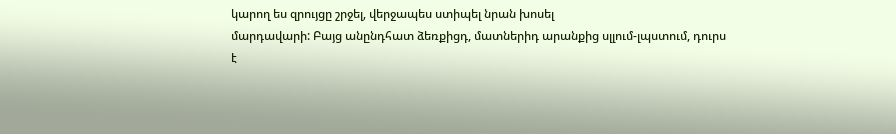կարող ես զրույցը շրջել, վերջապես ստիպել նրան խոսել
մարդավարի: Բայց անընդհատ ձեռքիցդ, մատներիդ արանքից սլլում-լպստում, դուրս
է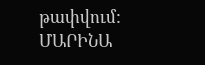թափվում:
ՄԱՐԻՆԱ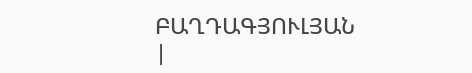ԲԱՂԴԱԳՅՈՒԼՅԱՆ
|